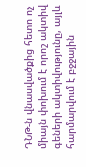ԴՆԹ-ն վնասվածքից հետո ոչ միայն փոխում է որոշ ակտիվ գեների ակտիվությունը, այլև հարմարվում է բջջային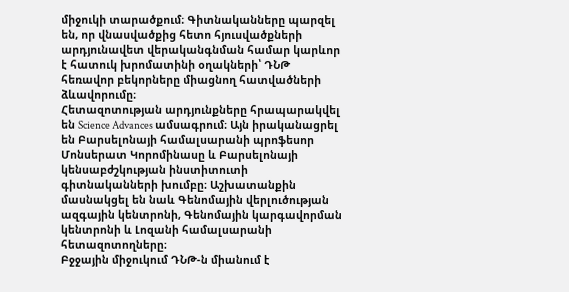միջուկի տարածքում։ Գիտնականները պարզել են, որ վնասվածքից հետո հյուսվածքների արդյունավետ վերականգնման համար կարևոր է հատուկ խրոմատինի օղակների՝ ԴՆԹ հեռավոր բեկորները միացնող հատվածների ձևավորումը։
Հետազոտության արդյունքները հրապարակվել են Science Advances ամսագրում։ Այն իրականացրել են Բարսելոնայի համալսարանի պրոֆեսոր Մոնսերատ Կորոմինասը և Բարսելոնայի կենսաբժշկության ինստիտուտի գիտնականների խումբը։ Աշխատանքին մասնակցել են նաև Գենոմային վերլուծության ազգային կենտրոնի, Գենոմային կարգավորման կենտրոնի և Լոզանի համալսարանի հետազոտողները։
Բջջային միջուկում ԴՆԹ-ն միանում է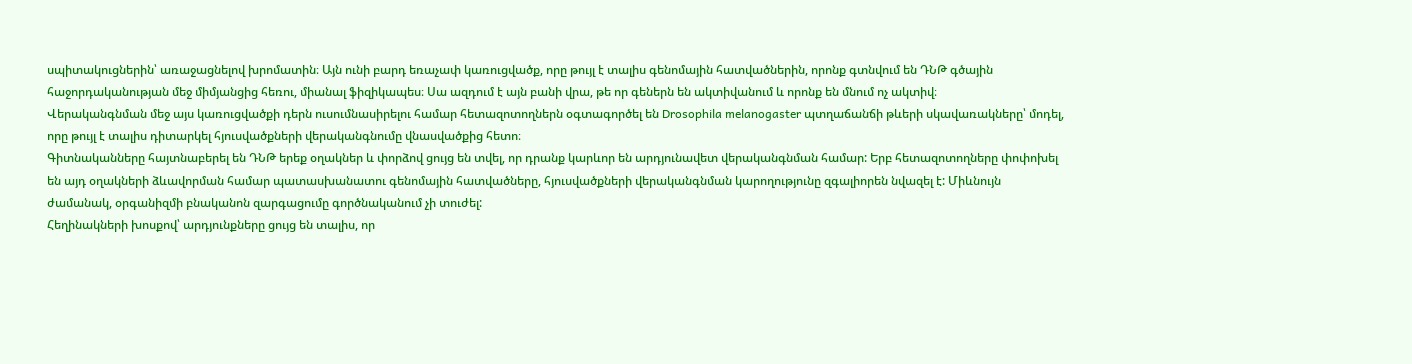սպիտակուցներին՝ առաջացնելով խրոմատին։ Այն ունի բարդ եռաչափ կառուցվածք, որը թույլ է տալիս գենոմային հատվածներին, որոնք գտնվում են ԴՆԹ գծային հաջորդականության մեջ միմյանցից հեռու, միանալ ֆիզիկապես։ Սա ազդում է այն բանի վրա, թե որ գեներն են ակտիվանում և որոնք են մնում ոչ ակտիվ։
Վերականգնման մեջ այս կառուցվածքի դերն ուսումնասիրելու համար հետազոտողներն օգտագործել են Drosophila melanogaster պտղաճանճի թևերի սկավառակները՝ մոդել, որը թույլ է տալիս դիտարկել հյուսվածքների վերականգնումը վնասվածքից հետո։
Գիտնականները հայտնաբերել են ԴՆԹ երեք օղակներ և փորձով ցույց են տվել, որ դրանք կարևոր են արդյունավետ վերականգնման համար: Երբ հետազոտողները փոփոխել են այդ օղակների ձևավորման համար պատասխանատու գենոմային հատվածները, հյուսվածքների վերականգնման կարողությունը զգալիորեն նվազել է: Միևնույն ժամանակ, օրգանիզմի բնականոն զարգացումը գործնականում չի տուժել:
Հեղինակների խոսքով՝ արդյունքները ցույց են տալիս, որ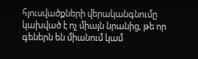հյուսվածքների վերականգնումը կախված է ոչ միայն նրանից, թե որ գեներն են միանում կամ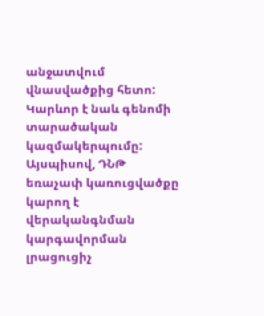անջատվում վնասվածքից հետո: Կարևոր է նաև գենոմի տարածական կազմակերպումը:
Այսպիսով, ԴՆԹ եռաչափ կառուցվածքը կարող է վերականգնման կարգավորման լրացուցիչ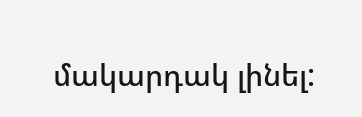մակարդակ լինել: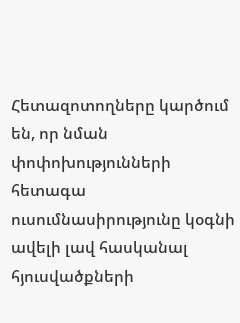Հետազոտողները կարծում են, որ նման փոփոխությունների հետագա ուսումնասիրությունը կօգնի ավելի լավ հասկանալ հյուսվածքների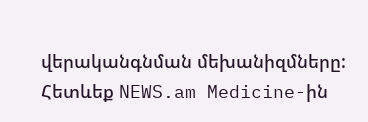վերականգնման մեխանիզմները:
Հետևեք NEWS.am Medicine-ին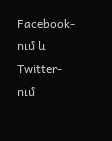Facebook-ում և Twitter-ում